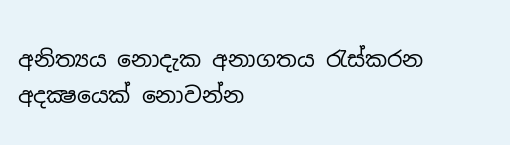අනිත්‍යය නොදැක අනාගතය රැස්‌කරන අදක්‍ෂයෙක්‌ නොවන්න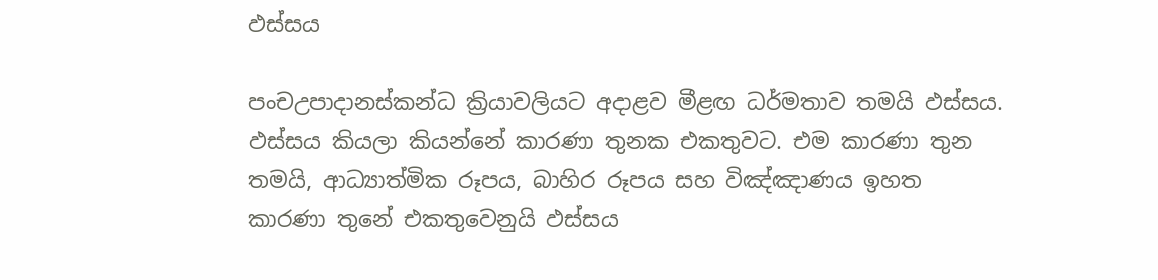ඵස්සය

පංචඋපාදානස්‌කන්ධ ක්‍රියාවලියට අදාළව මීළඟ ධර්මතාව තමයි ඵස්‌සය. ඵස්‌සය කියලා කියන්නේ කාරණා තුනක එකතුවට. එම කාරණා තුන තමයි, ආධ්‍යාත්මික රූපය, බාහිර රූපය සහ විඤ්ඤාණය ඉහත කාරණා තුනේ එකතුවෙනුයි ඵස්‌සය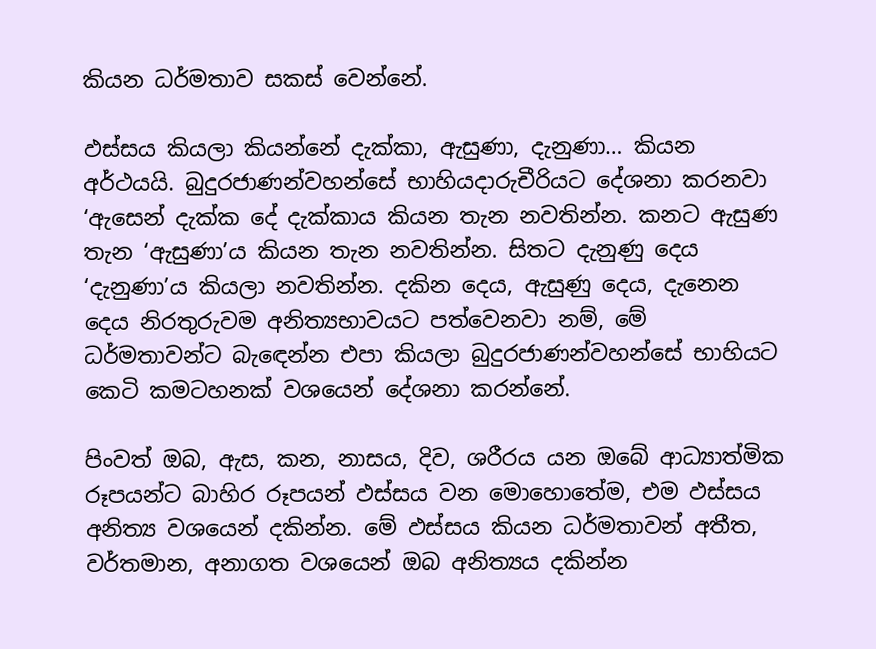කියන ධර්මතාව සකස්‌ වෙන්නේ.

ඵස්‌සය කියලා කියන්නේ දැක්‌කා, ඇසුණා, දැනුණා… කියන අර්ථයයි. බුදුරජාණන්වහන්සේ භාහියදාරුචීරියට දේශනා කරනවා ‘ඇසෙන් දැක්‌ක දේ දැක්‌කාය කියන තැන නවතින්න. කනට ඇසුණ තැන ‘ඇසුණා’ය කියන තැන නවතින්න. සිතට දැනුණු දෙය ‘දැනුණා’ය කියලා නවතින්න. දකින දෙය, ඇසුණු දෙය, දැනෙන දෙය නිරතුරුවම අනිත්‍යභාවයට පත්වෙනවා නම්, මේ ධර්මතාවන්ට බැඳෙන්න එපා කියලා බුදුරජාණන්වහන්සේ භාහියට කෙටි කමටහනක්‌ වශයෙන් දේශනා කරන්නේ.

පිංවත් ඔබ, ඇස, කන, නාසය, දිව, ශරීරය යන ඔබේ ආධ්‍යාත්මික රූපයන්ට බාහිර රූපයන් ඵස්‌සය වන මොහොතේම, එම ඵස්‌සය අනිත්‍ය වශයෙන් දකින්න. මේ ඵස්‌සය කියන ධර්මතාවන් අතීත, වර්තමාන, අනාගත වශයෙන් ඔබ අනිත්‍යය දකින්න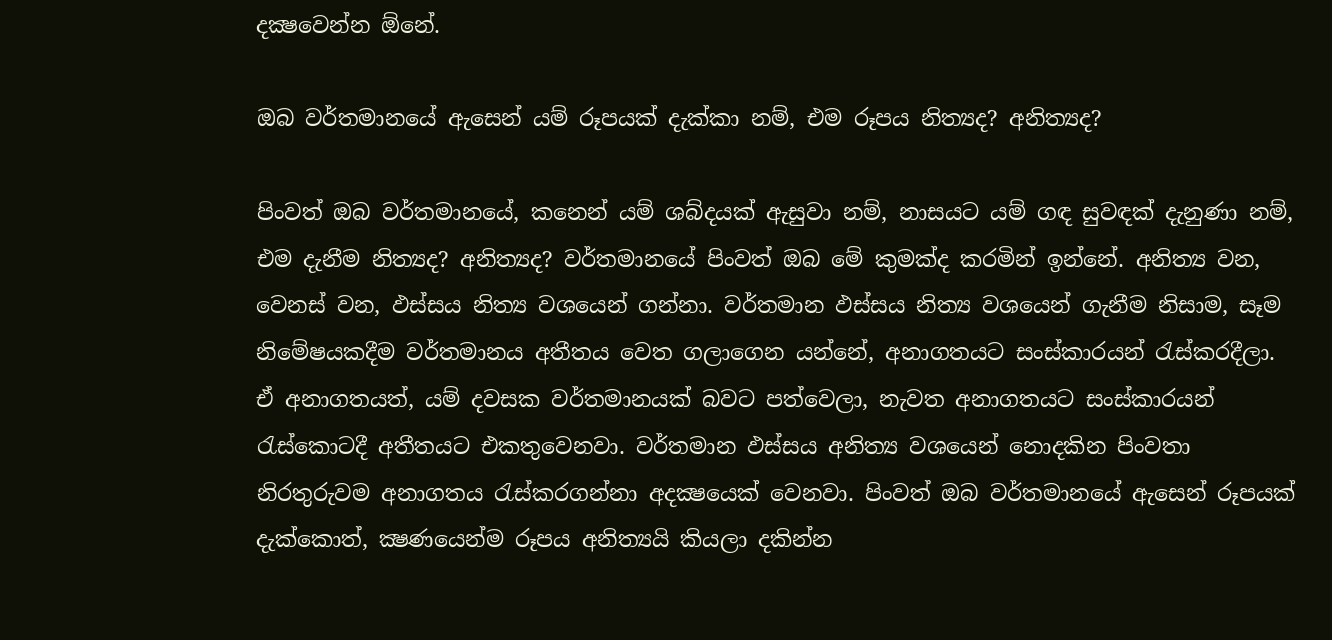දක්‍ෂවෙන්න ඕනේ.

ඔබ වර්තමානයේ ඇසෙන් යම් රූපයක්‌ දැක්‌කා නම්, එම රූපය නිත්‍යද? අනිත්‍යද?

පිංවත් ඔබ වර්තමානයේ, කනෙන් යම් ශබ්දයක්‌ ඇසුවා නම්, නාසයට යම් ගඳ සුවඳක්‌ දැනුණා නම්, එම දැනීම නිත්‍යද? අනිත්‍යද? වර්තමානයේ පිංවත් ඔබ මේ කුමක්‌ද කරමින් ඉන්නේ. අනිත්‍ය වන, වෙනස්‌ වන, ඵස්‌සය නිත්‍ය වශයෙන් ගන්නා. වර්තමාන ඵස්‌සය නිත්‍ය වශයෙන් ගැනීම නිසාම, සෑම නිමේෂයකදීම වර්තමානය අතීතය වෙත ගලාගෙන යන්නේ, අනාගතයට සංස්‌කාරයන් රැස්‌කරදීලා. ඒ අනාගතයත්, යම් දවසක වර්තමානයක්‌ බවට පත්වෙලා, නැවත අනාගතයට සංස්‌කාරයන් රැස්‌කොටදී අතීතයට එකතුවෙනවා. වර්තමාන ඵස්‌සය අනිත්‍ය වශයෙන් නොදකින පිංවතා නිරතුරුවම අනාගතය රැස්‌කරගන්නා අදක්‍ෂයෙක්‌ වෙනවා. පිංවත් ඔබ වර්තමානයේ ඇසෙන් රූපයක්‌ දැක්‌කොත්, ක්‍ෂණයෙන්ම රූපය අනිත්‍යයි කියලා දකින්න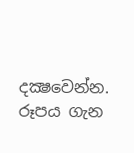දක්‍ෂවෙන්න. රූපය ගැන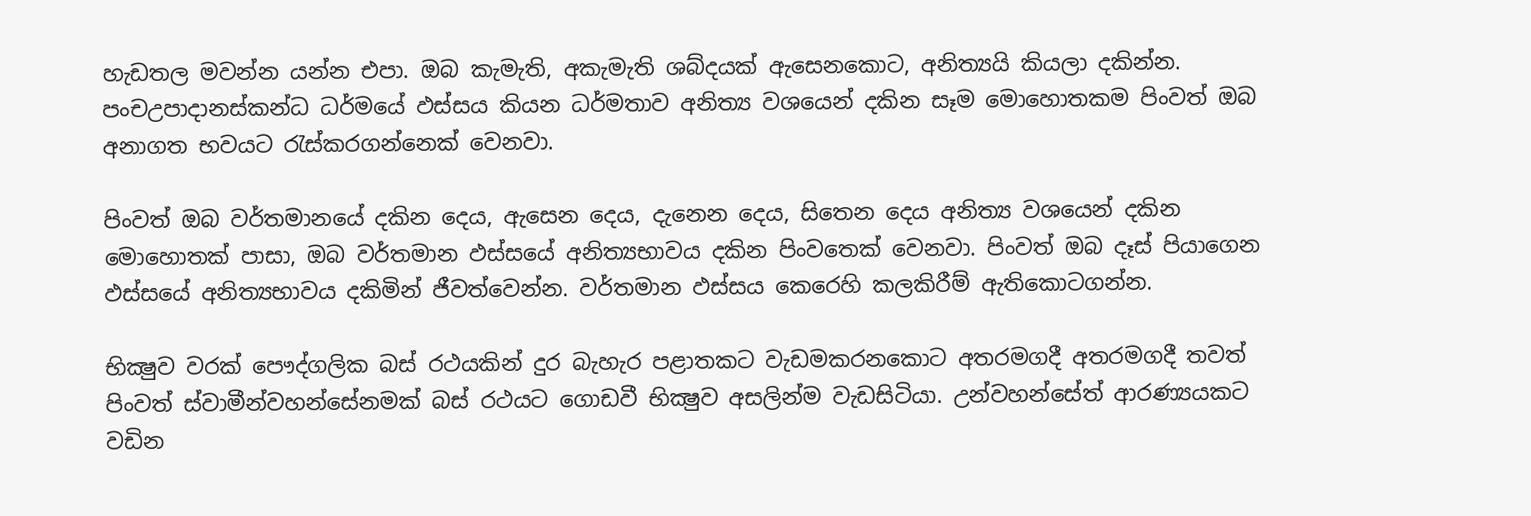හැඩතල මවන්න යන්න එපා. ඔබ කැමැති, අකැමැති ශබ්දයක්‌ ඇසෙනකොට, අනිත්‍යයි කියලා දකින්න. පංචඋපාදානස්‌කන්ධ ධර්මයේ ඵස්‌සය කියන ධර්මතාව අනිත්‍ය වශයෙන් දකින සෑම මොහොතකම පිංවත් ඔබ අනාගත භවයට රැස්‌කරගන්නෙක්‌ වෙනවා.

පිංවත් ඔබ වර්තමානයේ දකින දෙය, ඇසෙන දෙය, දැනෙන දෙය, සිතෙන දෙය අනිත්‍ය වශයෙන් දකින මොහොතක්‌ පාසා, ඔබ වර්තමාන ඵස්‌සයේ අනිත්‍යභාවය දකින පිංවතෙක්‌ වෙනවා. පිංවත් ඔබ දෑස්‌ පියාගෙන ඵස්‌සයේ අනිත්‍යභාවය දකිමින් ජීවත්වෙන්න. වර්තමාන ඵස්‌සය කෙරෙහි කලකිරීම් ඇතිකොටගන්න.

භික්‍ෂුව වරක්‌ පෞද්ගලික බස්‌ රථයකින් දුර බැහැර පළාතකට වැඩමකරනකොට අතරමගදී අතරමගදී තවත් පිංවත් ස්‌වාමීන්වහන්සේනමක්‌ බස්‌ රථයට ගොඩවී භික්‍ෂුව අසලින්ම වැඩසිටියා. උන්වහන්සේත් ආරණ්‍යයකට වඩින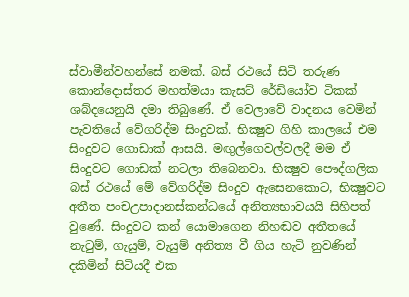ස්‌වාමීන්වහන්සේ නමක්‌. බස්‌ රථයේ සිටි තරුණ කොන්දොස්‌තර මහත්මයා කැසට්‌ රේඩියෝව ටිකක්‌ ශබ්දයෙනුයි දමා තිබුණේ. ඒ වෙලාවේ වාදනය වෙමින් පැවතියේ වේගරිද්ම සිංදුවක්‌. භික්‍ෂුව ගිහි කාලයේ එම සිංදුවට ගොඩාක්‌ ආසයි. මඟුල්ගෙවල්වලදී මම ඒ සිංදුවට ගොඩක්‌ නටලා තිබෙනවා. භික්‍ෂුව පෞද්ගලික බස්‌ රථයේ මේ වේගරිද්ම සිංදුව ඇසෙනකොට, භික්‍ෂුවට අතීත පංචඋපාදානස්‌කන්ධයේ අනිත්‍යභාවයයි සිහිපත් වුණේ. සිංදුවට කන් යොමාගෙන නිහඬව අතීතයේ නැටුම්, ගැයුම්, වැයුම් අනිත්‍ය වී ගිය හැටි නුවණින් දකිමින් සිටියදී එක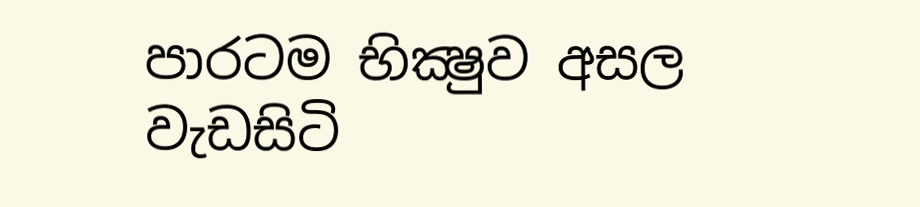පාරටම භික්‍ෂුව අසල වැඩසිටි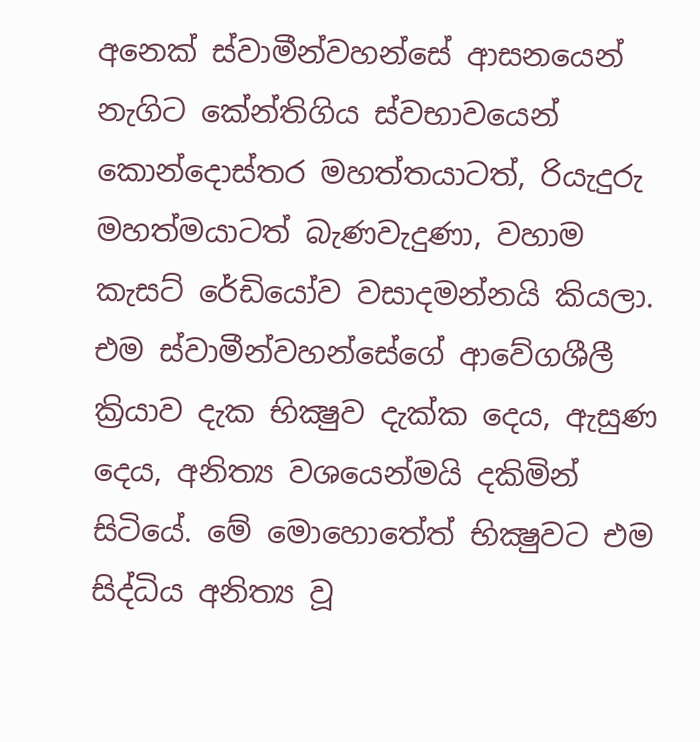අනෙක්‌ ස්‌වාමීන්වහන්සේ ආසනයෙන් නැගිට කේන්තිගිය ස්‌වභාවයෙන් කොන්දොස්‌තර මහත්තයාටත්, රියැදුරු මහත්මයාටත් බැණවැදුණා, වහාම කැසට්‌ රේඩියෝව වසාදමන්නයි කියලා. එම ස්‌වාමීන්වහන්සේගේ ආවේගශීලී ක්‍රියාව දැක භික්‍ෂුව දැක්‌ක දෙය, ඇසුණ දෙය, අනිත්‍ය වශයෙන්මයි දකිමින් සිටියේ. මේ මොහොතේත් භික්‍ෂුවට එම සිද්ධිය අනිත්‍ය වූ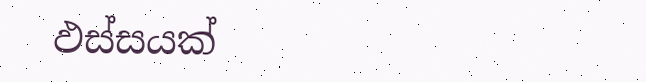ඵස්‌සයක්‌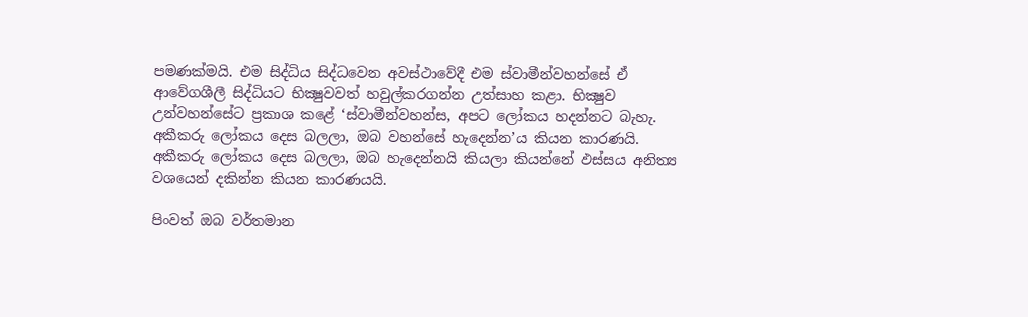පමණක්‌මයි. එම සිද්ධිය සිද්ධවෙන අවස්‌ථාවේදී එම ස්‌වාමීන්වහන්සේ ඒ ආවේගශීලී සිද්ධියට භික්‍ෂුවවත් හවුල්කරගන්න උත්සාහ කළා. භික්‍ෂුව උන්වහන්සේට ප්‍රකාශ කළේ ‘ස්‌වාමීන්වහන්ස, අපට ලෝකය හදන්නට බැහැ. අකීකරු ලෝකය දෙස බලලා, ඔබ වහන්සේ හැදෙන්න’ය කියන කාරණයි. අකීකරු ලෝකය දෙස බලලා, ඔබ හැදෙන්නයි කියලා කියන්නේ ඵස්‌සය අනිත්‍ය වශයෙන් දකින්න කියන කාරණයයි.

පිංවත් ඔබ වර්තමාන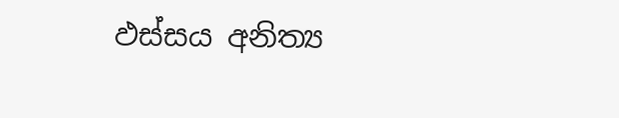ඵස්‌සය අනිත්‍ය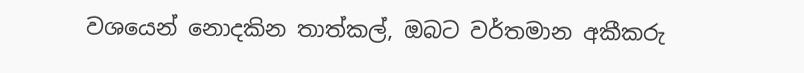වශයෙන් නොදකින තාත්කල්, ඔබට වර්තමාන අකීකරු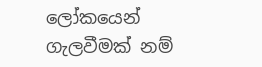ලෝකයෙන් ගැලවීමක්‌ නම්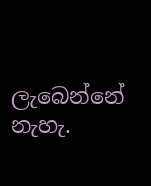ලැබෙන්නේ නැහැ.